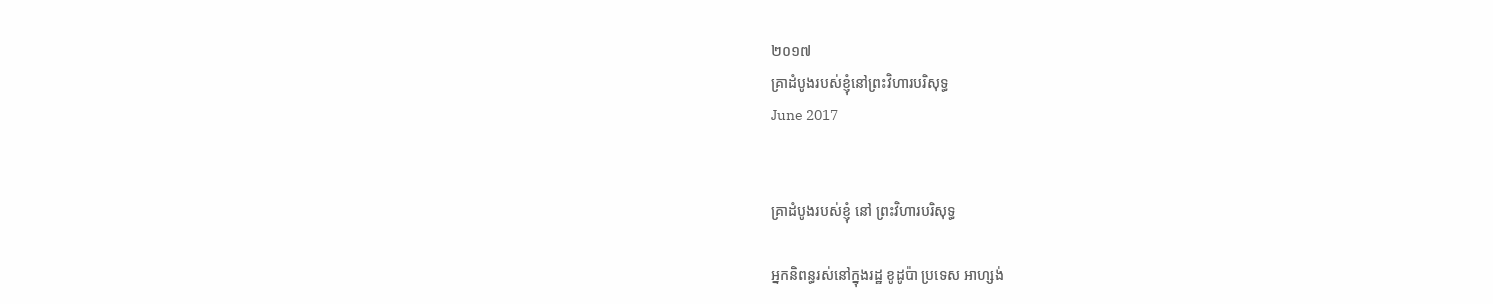២០១៧
គ្រាដំបូងរបស់ខ្ញុំនៅព្រះវិហារបរិសុទ្ធ
June 2017


គ្រាដំបូងរបស់ខ្ញុំ នៅ ព្រះវិហារបរិសុទ្ធ

អ្នកនិពន្ធរស់នៅក្នុងរដ្ឋ ខូដូប៉ា ប្រទេស អាហ្សង់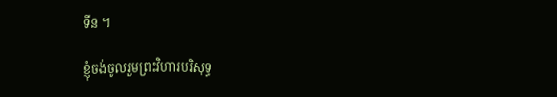ទីន ។

ខ្ញុំចង់ចូលរួមព្រះវិហារបរិសុទ្ធ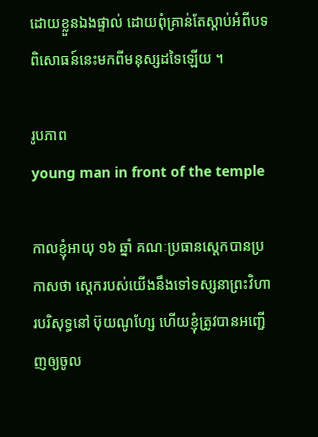ដោយខ្លួនឯងផ្ទាល់ ដោយពុំគ្រាន់តែស្តាប់អំពីបទពិសោធន៍នេះមកពីមនុស្សដទៃឡើយ ។

រូបភាព
young man in front of the temple

កាលខ្ញុំអាយុ ១៦ ឆ្នាំ គណៈប្រធានស្តេកបានប្រកាសថា ស្តេករបស់យើងនឹងទៅទស្សនាព្រះវិហារបរិសុទ្ធនៅ ប៊ុយណូហ្សែ ហើយខ្ញុំត្រូវបានអញ្ជើញឲ្យចូល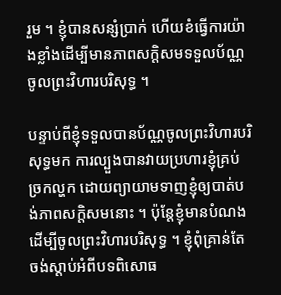រួម ។ ខ្ញុំបានសន្សំប្រាក់ ហើយខំធ្វើការយ៉ាងខ្លាំងដើម្បីមានភាពសក្តិសមទទួលប័ណ្ណចូលព្រះវិហារបរិសុទ្ធ ។

បន្ទាប់ពីខ្ញុំទទួលបានប័ណ្ណចូលព្រះវិហារបរិសុទ្ធមក ការល្បួងបានវាយប្រហារខ្ញុំគ្រប់ច្រកល្ហក ដោយព្យាយាមទាញខ្ញុំឲ្យបាត់បង់ភាពសក្តិសមនោះ ។ ប៉ុន្តែខ្ញុំមានបំណងដើម្បីចូលព្រះវិហារបរិសុទ្ធ ។ ខ្ញុំពុំគ្រាន់តែចង់ស្តាប់អំពីបទពិសោធ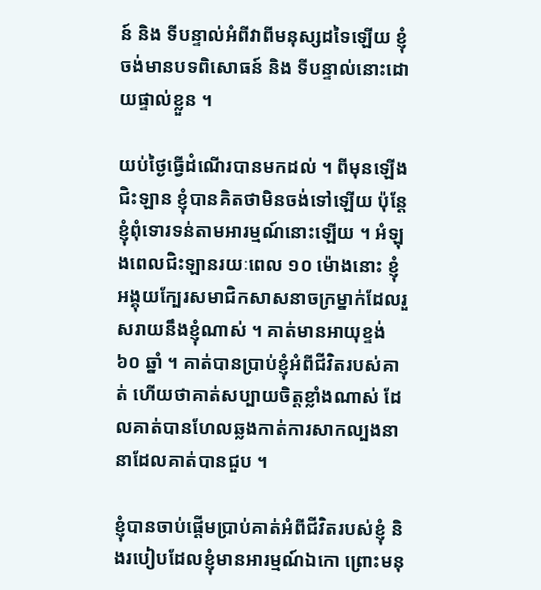ន៍ និង ទីបន្ទាល់អំពីវាពីមនុស្សដទៃឡើយ ខ្ញុំចង់មានបទពិសោធន៍ និង ទីបន្ទាល់នោះដោយផ្ទាល់ខ្លួន ។

យប់ថ្ងៃធ្វើដំណើរបានមកដល់ ។ ពីមុនឡើងជិះឡាន ខ្ញុំបានគិតថាមិនចង់ទៅឡើយ ប៉ុន្តែខ្ញុំពុំទោរទន់តាមអារម្មណ៍នោះឡើយ ។ អំឡុងពេលជិះឡានរយៈពេល ១០ ម៉ោងនោះ ខ្ញុំអង្គុយក្បែរសមាជិកសាសនាចក្រម្នាក់ដែលរួសរាយនឹងខ្ញុំណាស់ ។ គាត់មានអាយុខ្ទង់ ៦០ ឆ្នាំ ។ គាត់បានប្រាប់ខ្ញុំអំពីជីវិតរបស់គាត់ ហើយថាគាត់សប្បាយចិត្តខ្លាំងណាស់ ដែលគាត់បានហែលឆ្លងកាត់ការសាកល្បងនានាដែលគាត់បានជួប ។

ខ្ញុំបានចាប់ផ្តើមប្រាប់គាត់អំពីជីវិតរបស់ខ្ញុំ និងរបៀបដែលខ្ញុំមានអារម្មណ៍ឯកោ ព្រោះមនុ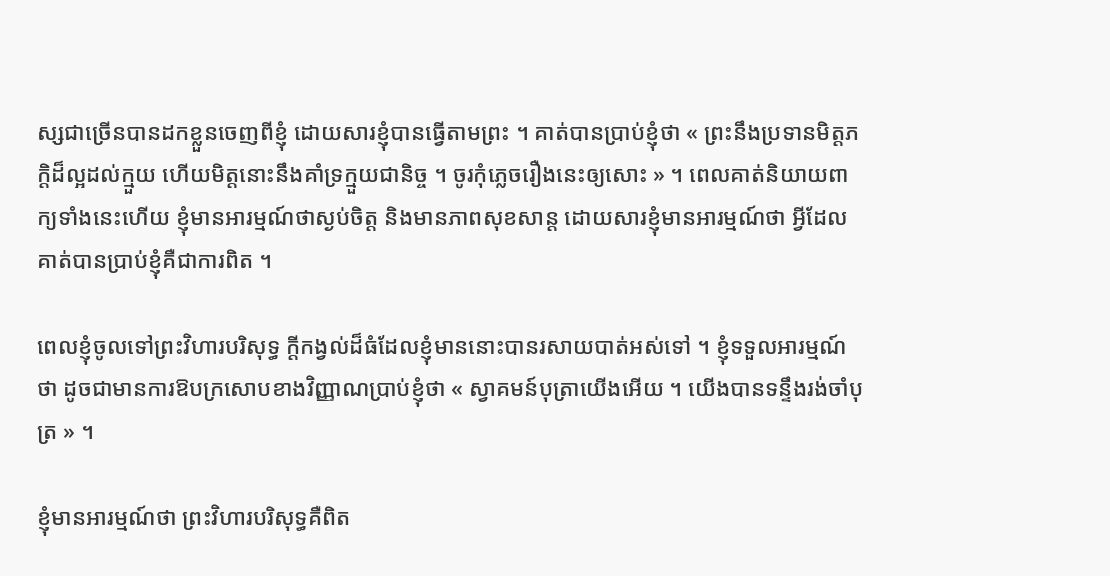ស្សជាច្រើនបានដកខ្លួនចេញពីខ្ញុំ ដោយសារខ្ញុំបានធ្វើតាមព្រះ ។ គាត់បានប្រាប់ខ្ញុំថា « ព្រះនឹងប្រទានមិត្តភក្តិដ៏ល្អដល់ក្មួយ ហើយមិត្តនោះនឹងគាំទ្រក្មួយជានិច្ច ។ ចូរកុំភ្លេចរឿងនេះឲ្យសោះ » ។ ពេលគាត់និយាយពាក្យទាំងនេះហើយ ខ្ញុំមានអារម្មណ៍ថាស្ងប់ចិត្ត និងមានភាពសុខសាន្ត ដោយសារខ្ញុំមានអារម្មណ៍ថា អ្វីដែលគាត់បានប្រាប់ខ្ញុំគឺជាការពិត ។

ពេលខ្ញុំចូលទៅព្រះវិហារបរិសុទ្ធ ក្តីកង្វល់ដ៏ធំដែលខ្ញុំមាននោះបានរសាយបាត់អស់ទៅ ។ ខ្ញុំទទួលអារម្មណ៍ថា ដូចជាមានការឱបក្រសោបខាងវិញ្ញាណប្រាប់ខ្ញុំថា « ស្វាគមន៍បុត្រាយើងអើយ ។ យើងបានទន្ទឹងរង់ចាំបុត្រ » ។

ខ្ញុំមានអារម្មណ៍ថា ព្រះវិហារបរិសុទ្ធគឺពិត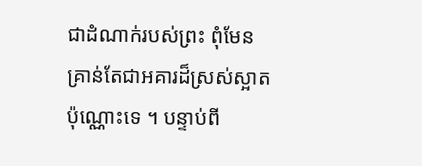ជាដំណាក់របស់ព្រះ ពុំមែនគ្រាន់តែជាអគារដ៏ស្រស់ស្អាតប៉ុណ្ណោះទេ ។ បន្ទាប់ពី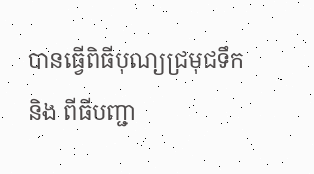បានធ្វើពិធីបុណ្យជ្រមុជទឹក និង ពីធីបញ្ជា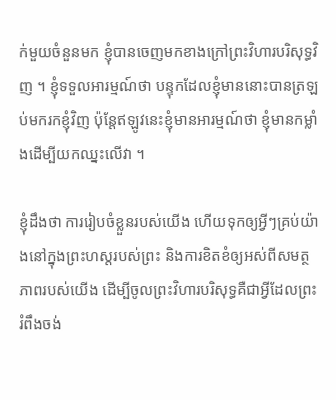ក់មួយចំនួនមក ខ្ញុំបានចេញមកខាងក្រៅព្រះវិហារបរិសុទ្ធវិញ ។ ខ្ញុំទទួលអារម្មណ៍ថា បន្ទុកដែលខ្ញុំមាននោះបានត្រឡប់មករកខ្ញុំវិញ ប៉ុន្តែឥឡូវនេះខ្ញុំមានអារម្មណ៍ថា ខ្ញុំមានកម្លាំងដើម្បីយកឈ្នះលើវា ។

ខ្ញុំដឹងថា ការរៀបចំខ្លួនរបស់យើង ហើយទុកឲ្យអ្វីៗគ្រប់យ៉ាងនៅក្នុងព្រះហស្តរបស់ព្រះ និងការខិតខំឲ្យអស់ពីសមត្ថភាពរបស់យើង ដើម្បីចូលព្រះវិហារបរិសុទ្ធគឺជាអ្វីដែលព្រះរំពឹងចង់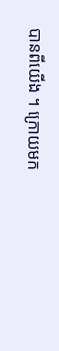បានពីយើង ។ ក្រោយមក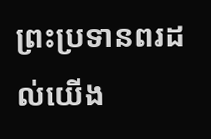ព្រះប្រទានពរដល់យើង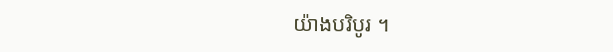យ៉ាងបរិបូរ ។